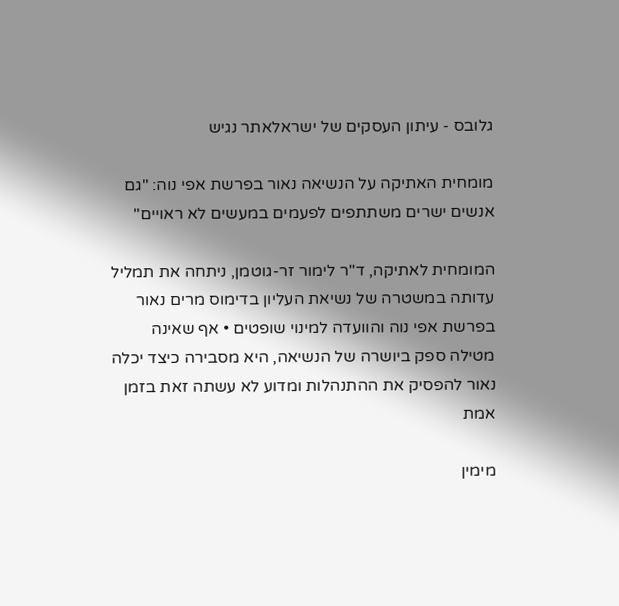גלובס - עיתון העסקים של ישראלאתר נגיש

מומחית האתיקה על הנשיאה נאור בפרשת אפי נוה: "גם אנשים ישרים משתתפים לפעמים במעשים לא ראויים"

המומחית לאתיקה, ד"ר לימור זר-גוטמן, ניתחה את תמליל עדותה במשטרה של נשיאת העליון בדימוס מרים נאור בפרשת אפי נוה והוועדה למינוי שופטים • אף שאינה מטילה ספק ביושרה של הנשיאה, היא מסבירה כיצד יכלה נאור להפסיק את ההתנהלות ומדוע לא עשתה זאת בזמן אמת

מימין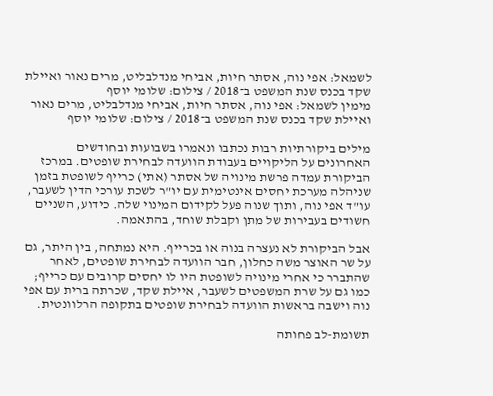לשמאל: אפי נוה, אסתר חיות, אביחי מנדלבליט, מרים נאור ואיילת שקד בכנס שנת המשפט ב־2018 / צילום: שלומי יוסף
מימין לשמאל: אפי נוה, אסתר חיות, אביחי מנדלבליט, מרים נאור ואיילת שקד בכנס שנת המשפט ב־2018 / צילום: שלומי יוסף

מילים ביקורתיות רבות נכתבו ונאמרו בשבועות ובחודשים האחרונים על הליקויים בעבודת הוועדה לבחירת שופטים. במרכז הביקורת עמדה פרשת מינויה של אסתר (אתי) כרייף לשופטת בזמן שניהלה מערכת יחסים אינטימית עם יו"ר לשכת עורכי הדין לשעבר, עו"ד אפי נוה, ותוך שנוה פעל לקידום המינוי שלה. כידוע, השניים חשודים בעבירות של מתן וקבלת שוחד, בהתאמה.

אבל הביקורת לא נעצרה בנוה או בכרייף. היא נמתחה, בין היתר, גם על שר האוצר משה כחלון, חבר הוועדה לבחירת שופטים, לאחר שהתברר כי אחרי מינויה לשופטת היו לו יחסים קרובים עם כרייף; כמו גם על שרת המשפטים לשעבר, איילת שקד, שכרתה ברית עם אפי נוה וישבה בראשות הוועדה לבחירת שופטים בתקופה הרלוונטית.

תשומת-לב פחותה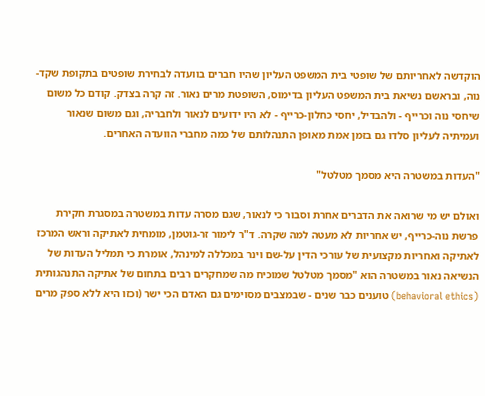הוקדשה לאחריותם של שופטי בית המשפט העליון שהיו חברים בוועדה לבחירת שופטים בתקופת שקד-נוה, ובראשם נשיאת בית המשפט העליון בדימוס, השופטת מרים נאור. זה קרה בצדק. קודם כל משום שיחסי נוה וכרייף - ולהבדיל, יחסי כחלון-כרייף - לא היו ידועים לנאור ולחבריה, וגם משום שנאור ועמיתיה לעליון סלדו גם בזמן אמת מאופן התנהלותם של כמה מחברי הוועדה האחרים.

"העדות במשטרה היא מסמך מטלטל"

ואולם יש מי שרואה את הדברים אחרת וסבור כי לנאור, שגם מסרה עדות במשטרה במסגרת חקירת פרשת נוה-כרייף, יש אחריות לא מעטה למה שקרה. ד"ר לימור זר-גוטמן, מומחית לאתיקה וראש המרכז לאתיקה ואחריות מקצועית של עורכי הדין על-שם וינר במכללה למינהל, אומרת כי תמליל העדות של הנשיאה נאור במשטרה הוא "מסמך מטלטל שמוכיח מה שמחקרים רבים בתחום של אתיקה התנהגותית (behavioral ethics) טוענים כבר שנים - שבמצבים מסוימים גם האדם הכי ישר (וכזו היא ללא ספק מרים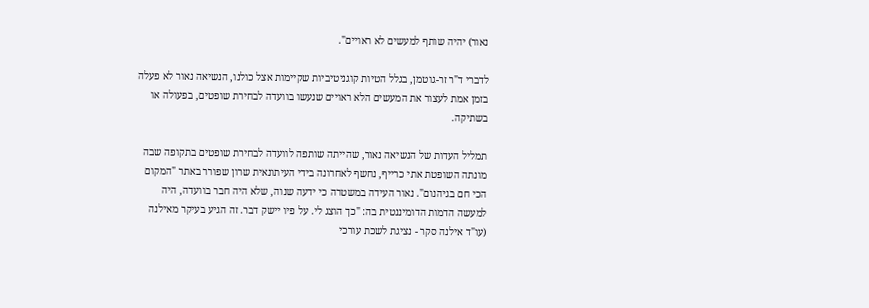נאור) יהיה שותף למעשים לא ראויים".

לדברי ד"ר זר-גוטמן, בגלל הטיות קוגניטיביות שקיימות אצל כולנו, הנשיאה נאור לא פעלה בזמן אמת לעצור את המעשים הלא ראויים שנעשו בוועדה לבחירת שופטים, בפעולה או בשתיקה.

תמליל העדות של הנשיאה נאור, שהייתה שותפה לוועדה לבחירת שופטים בתקופה שבה מונתה השופטת אתי כרייף, נחשף לאחרונה בידי העיתונאית שרון שפורר באתר "המקום הכי חם בגיהנום". נאור העידה במשטרה כי ידעה שנוה, שלא היה חבר בוועדה, היה למעשה הדמות הדומיננטית בה: "כך הוצג לי. על פיו יישק דבר. זה הגיע בעיקר מאילנה (עו"ד אילנה סקר - נציגת לשכת עורכי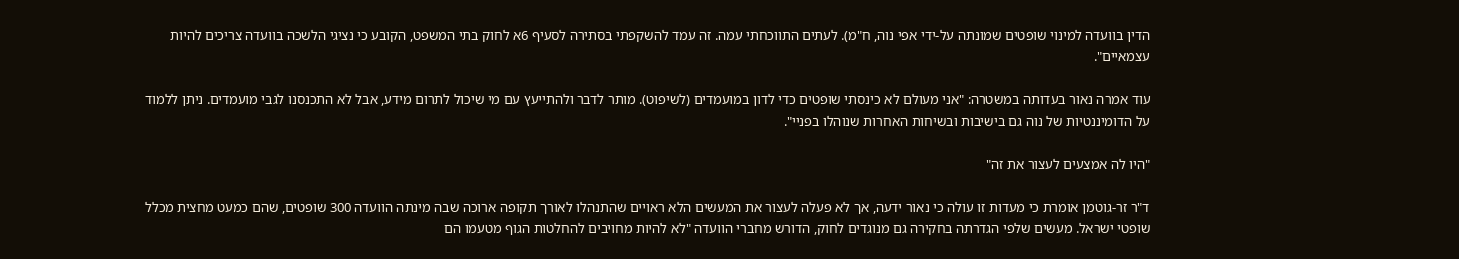הדין בוועדה למינוי שופטים שמונתה על-ידי אפי נוה, ח"מ). לעתים התווכחתי עמה. זה עמד להשקפתי בסתירה לסעיף 6א לחוק בתי המשפט, הקובע כי נציגי הלשכה בוועדה צריכים להיות עצמאיים".

עוד אמרה נאור בעדותה במשטרה: "אני מעולם לא כינסתי שופטים כדי לדון במועמדים (לשיפוט). מותר לדבר ולהתייעץ עם מי שיכול לתרום מידע, אבל לא התכנסנו לגבי מועמדים. ניתן ללמוד על הדומיננטיות של נוה גם בישיבות ובשיחות האחרות שנוהלו בפניי".

"היו לה אמצעים לעצור את זה"

ד"ר זר-גוטמן אומרת כי מעדות זו עולה כי נאור ידעה, אך לא פעלה לעצור את המעשים הלא ראויים שהתנהלו לאורך תקופה ארוכה שבה מינתה הוועדה 300 שופטים, שהם כמעט מחצית מכלל שופטי ישראל. מעשים שלפי הגדרתה בחקירה גם מנוגדים לחוק, הדורש מחברי הוועדה "לא להיות מחויבים להחלטות הגוף מטעמו הם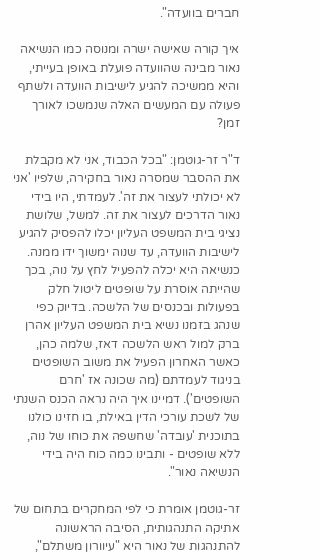חברים בוועדה".

איך קורה שאישה ישרה ומנוסה כמו הנשיאה נאור מבינה שהוועדה פועלת באופן בעייתי, והיא ממשיכה להגיע לישיבות הוועדה ולשתף פעולה עם המעשים האלה שנמשכו לאורך זמן?

ד"ר זר-גוטמן: "בכל הכבוד, אני לא מקבלת את ההסבר שמסרה נאור בחקירה, שלפיו 'אני לא יכולתי לעצור את זה'. לעמדתי, היו בידי נאור הדרכים לעצור את זה. למשל, שלושת נציגי בית המשפט העליון יכלו להפסיק להגיע לישיבות הוועדה, עד שנוה ימשוך ידו ממנה. כנשיאה היא יכלה להפעיל לחץ על נוה, בכך שהייתה אוסרת על שופטים ליטול חלק בפעולות ובכנסים של הלשכה. בדיוק כפי שנהג בזמנו נשיא בית המשפט העליון אהרן ברק למול ראש הלשכה דאז, שלמה כהן, כאשר האחרון הפעיל את משוב השופטים בניגוד לעמדתם (מה שכונה אז 'חרם השופטים'). דמיינו איך היה נראה הכנס השנתי של לשכת עורכי הדין באילת, בו חזינו כולנו בתוכנית 'עובדה' שחשפה את כוחו של נוה, ללא שופטים - ותבינו כמה כוח היה בידי הנשיאה נאור".

זר-גוטמן אומרת כי לפי המחקרים בתחום של אתיקה התנהגותית, הסיבה הראשונה להתנהגות של נאור היא "עיוורון משתלם",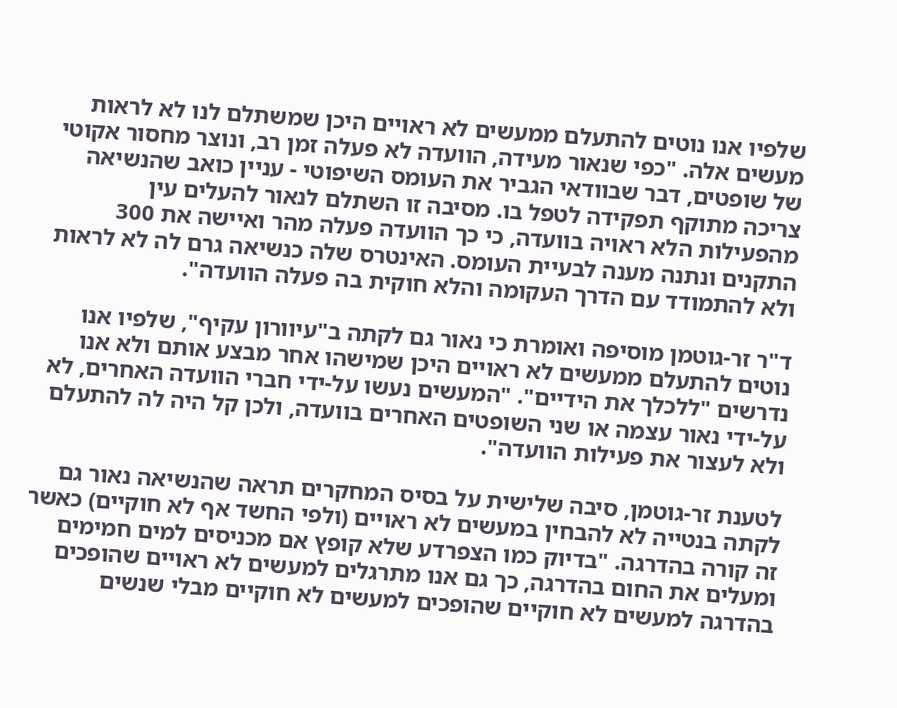שלפיו אנו נוטים להתעלם ממעשים לא ראויים היכן שמשתלם לנו לא לראות מעשים אלה. "כפי שנאור מעידה, הוועדה לא פעלה זמן רב, ונוצר מחסור אקוטי של שופטים, דבר שבוודאי הגביר את העומס השיפוטי - עניין כואב שהנשיאה צריכה מתוקף תפקידה לטפל בו. מסיבה זו השתלם לנאור להעלים עין מהפעילות הלא ראויה בוועדה, כי כך הוועדה פעלה מהר ואיישה את 300 התקנים ונתנה מענה לבעיית העומס. האינטרס שלה כנשיאה גרם לה לא לראות ולא להתמודד עם הדרך העקומה והלא חוקית בה פעלה הוועדה".

ד"ר זר-גוטמן מוסיפה ואומרת כי נאור גם לקתה ב"עיוורון עקיף", שלפיו אנו נוטים להתעלם ממעשים לא ראויים היכן שמישהו אחר מבצע אותם ולא אנו נדרשים "ללכלך את הידיים". "המעשים נעשו על-ידי חברי הוועדה האחרים, לא על-ידי נאור עצמה או שני השופטים האחרים בוועדה, ולכן קל היה לה להתעלם ולא לעצור את פעילות הוועדה".

לטענת זר-גוטמן, סיבה שלישית על בסיס המחקרים תראה שהנשיאה נאור גם לקתה בנטייה לא להבחין במעשים לא ראויים (ולפי החשד אף לא חוקיים) כאשר זה קורה בהדרגה. "בדיוק כמו הצפרדע שלא קופץ אם מכניסים למים חמימים ומעלים את החום בהדרגה, כך גם אנו מתרגלים למעשים לא ראויים שהופכים בהדרגה למעשים לא חוקיים שהופכים למעשים לא חוקיים מבלי שנשים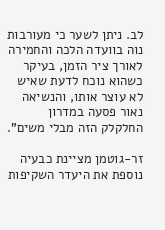לב. ניתן לשער כי מעורבות נוה בוועדה הלכה והחמירה לאורך ציר הזמן, בעיקר כשהוא נוכח לדעת שאיש לא עוצר אותו, והנשיאה נאור פסעה במדרון החלקלק הזה מבלי משים".

זר-גוטמן מציינת כבעיה נוספת את היעדר השקיפות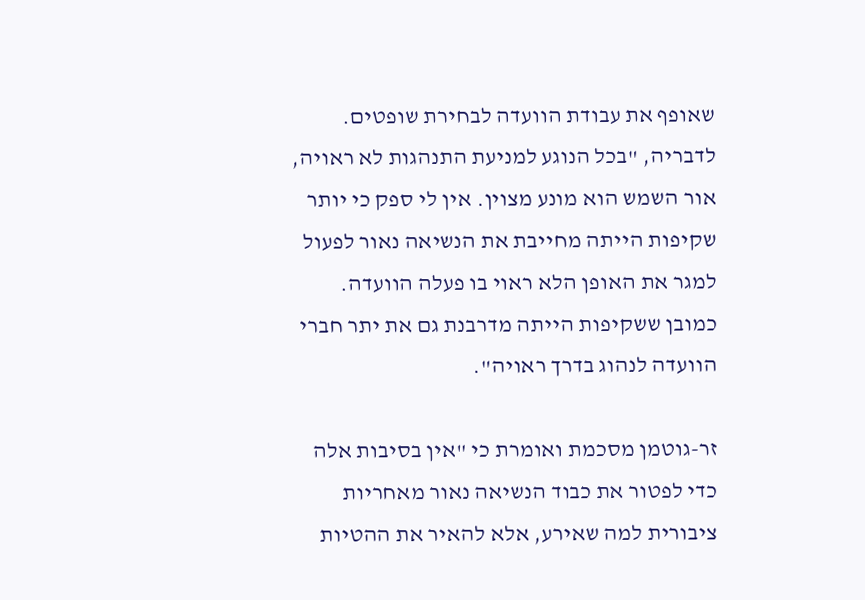שאופף את עבודת הוועדה לבחירת שופטים. לדבריה, "בכל הנוגע למניעת התנהגות לא ראויה, אור השמש הוא מונע מצוין. אין לי ספק כי יותר שקיפות הייתה מחייבת את הנשיאה נאור לפעול למגר את האופן הלא ראוי בו פעלה הוועדה. כמובן ששקיפות הייתה מדרבנת גם את יתר חברי הוועדה לנהוג בדרך ראויה".

זר-גוטמן מסכמת ואומרת כי "אין בסיבות אלה כדי לפטור את כבוד הנשיאה נאור מאחריות ציבורית למה שאירע, אלא להאיר את ההטיות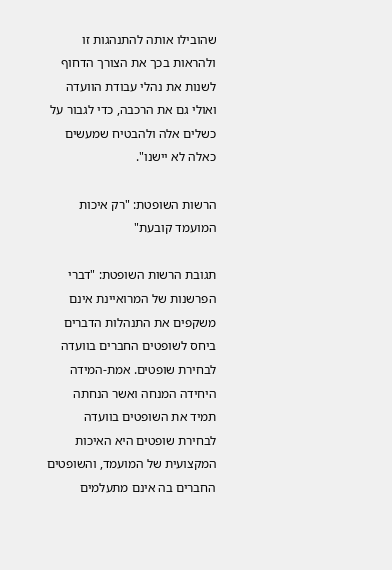שהובילו אותה להתנהגות זו ולהראות בכך את הצורך הדחוף לשנות את נהלי עבודת הוועדה ואולי גם את הרכבה, כדי לגבור על כשלים אלה ולהבטיח שמעשים כאלה לא יישנו".

הרשות השופטת: "רק איכות המועמד קובעת"

תגובת הרשות השופטת: "דברי הפרשנות של המרואיינת אינם משקפים את התנהלות הדברים ביחס לשופטים החברים בוועדה לבחירת שופטים. אמת-המידה היחידה המנחה ואשר הנחתה תמיד את השופטים בוועדה לבחירת שופטים היא האיכות המקצועית של המועמד, והשופטים החברים בה אינם מתעלמים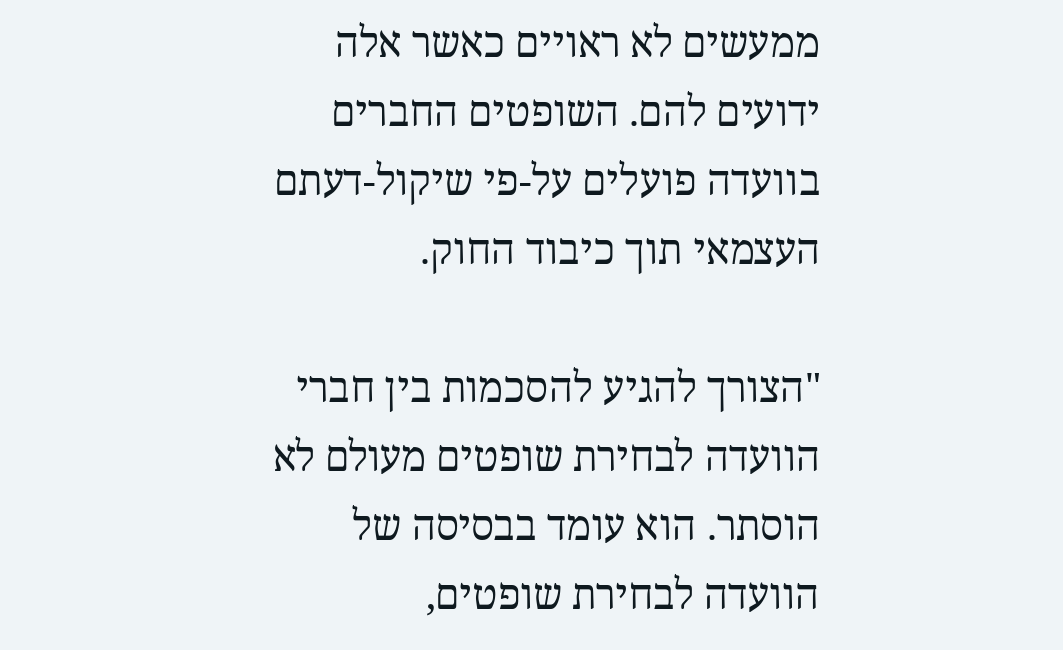ממעשים לא ראויים כאשר אלה ידועים להם. השופטים החברים בוועדה פועלים על-פי שיקול-דעתם העצמאי תוך כיבוד החוק.

"הצורך להגיע להסכמות בין חברי הוועדה לבחירת שופטים מעולם לא הוסתר. הוא עומד בבסיסה של הוועדה לבחירת שופטים,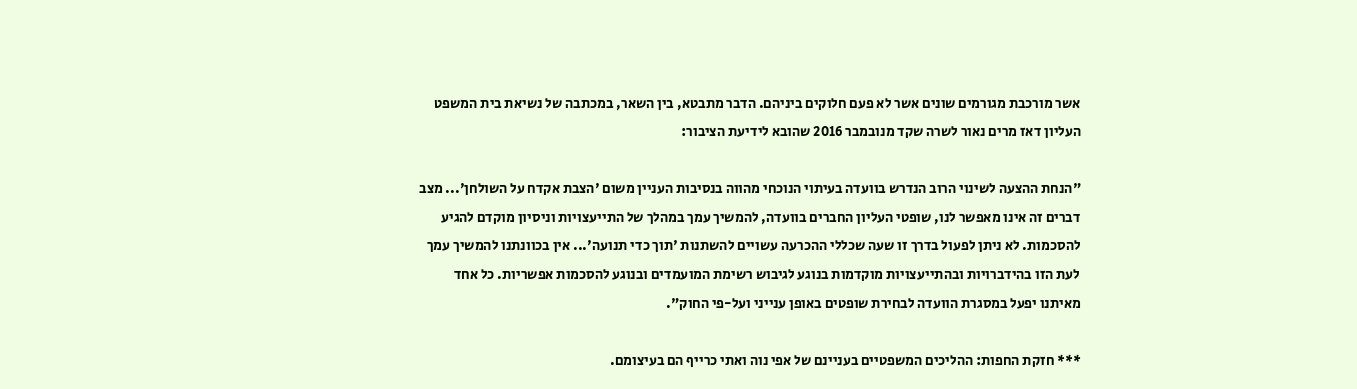אשר מורכבת מגורמים שונים אשר לא פעם חלוקים ביניהם. הדבר מתבטא, בין השאר, במכתבה של נשיאת בית המשפט העליון דאז מרים נאור לשרה שקד מנובמבר 2016 שהובא לידיעת הציבור:

"הנחת ההצעה לשינוי הרוב הנדרש בוועדה בעיתוי הנוכחי מהווה בנסיבות העניין משום 'הצבת אקדח על השולחן'... מצב דברים זה אינו מאפשר לנו, שופטי העליון החברים בוועדה, להמשיך עמך במהלך של התייעצויות וניסיון מוקדם להגיע להסכמות. לא ניתן לפעול בדרך זו שעה שכללי ההכרעה עשויים להשתנות 'תוך כדי תנועה'... אין בכוונתנו להמשיך עמך לעת הזו בהידברויות ובהתייעצויות מוקדמות בנוגע לגיבוש רשימת המועמדים ובנוגע להסכמות אפשריות. כל אחד מאיתנו יפעל במסגרת הוועדה לבחירת שופטים באופן ענייני ועל-פי החוק".

*** חזקת החפות: ההליכים המשפטיים בעניינם של אפי נוה ואתי כרייף הם בעיצומם.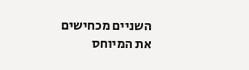השניים מכחישים את המיוחס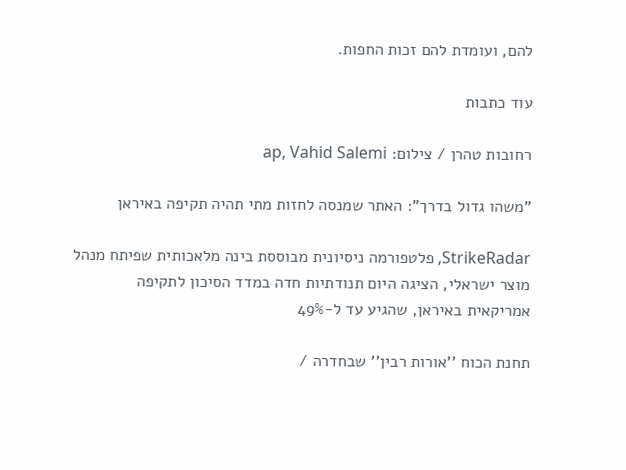להם, ועומדת להם זכות החפות.

עוד כתבות

רחובות טהרן / צילום: ap, Vahid Salemi

"משהו גדול בדרך": האתר שמנסה לחזות מתי תהיה תקיפה באיראן

StrikeRadar, פלטפורמה ניסיונית מבוססת בינה מלאכותית שפיתח מנהל מוצר ישראלי, הציגה היום תנודתיות חדה במדד הסיכון לתקיפה אמריקאית באיראן, שהגיע עד ל-49%

תחנת הכוח ''אורות רבין'' שבחדרה /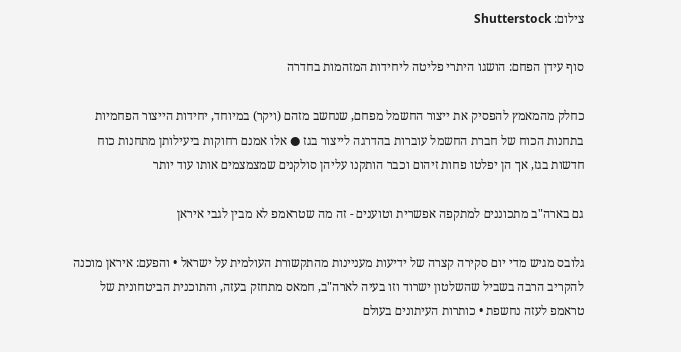צילום: Shutterstock

סוף עידן הפחם: הושגו היתרי פליטה ליחידות המזהמות בחדרה

כחלק מהמאמץ להפסיק את ייצור החשמל מפחם, שנחשב מזהם (ויקר) במיוחד, יחידות הייצור הפחמיות בתחנות הכוח של חברת החשמל עוברות בהדרגה לייצור בגז ● אלו אמנם רחוקות ביעילותן מתחנות כוח חדשות בגז, אך הן יפלטו פחות זיהום וכבר הותקנו עליהן סולקנים שמצמצמים אותו עוד יותר

גם בארה"ב מתכוננים למתקפה אפשרית וטוענים - זה מה שטראמפ לא מבין לגבי איראן

גלובס מגיש מדי יום סקירה קצרה של ידיעות מעניינות מהתקשורת העולמית על ישראל • והפעם: איראן מוכנה להקריב הרבה בשביל שהשלטון ישרוד וזו בעיה לארה"ב, חמאס מתחזק בעזה, והתוכנית הביטחונית של טראמפ לעזה נחשפת • כותרות העיתונים בעולם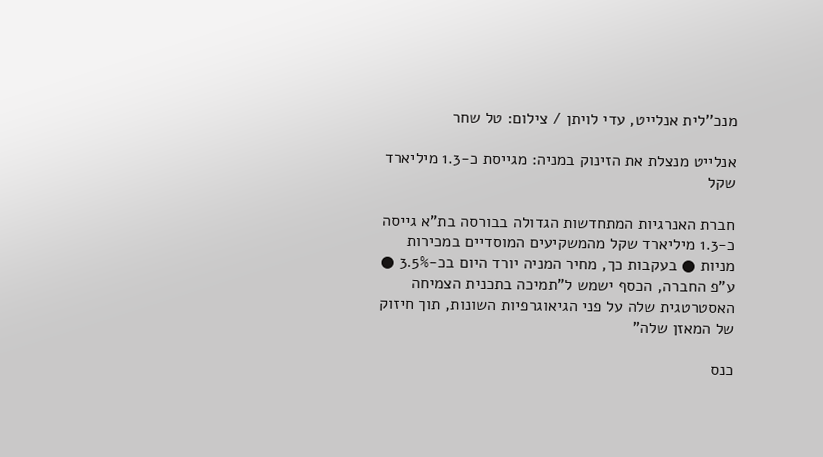מנכ''לית אנלייט, עדי לויתן / צילום: טל שחר

אנלייט מנצלת את הזינוק במניה: מגייסת כ-1.3 מיליארד שקל

חברת האנרגיות המתחדשות הגדולה בבורסה בת"א גייסה כ-1.3 מיליארד שקל מהמשקיעים המוסדיים במכירות מניות ● בעקבות כך, מחיר המניה יורד היום בכ-3.5% ● ע"פ החברה, הכסף ישמש ל"תמיכה בתכנית הצמיחה האסטרטגית שלה על פני הגיאוגרפיות השונות, תוך חיזוק של המאזן שלה"

כנס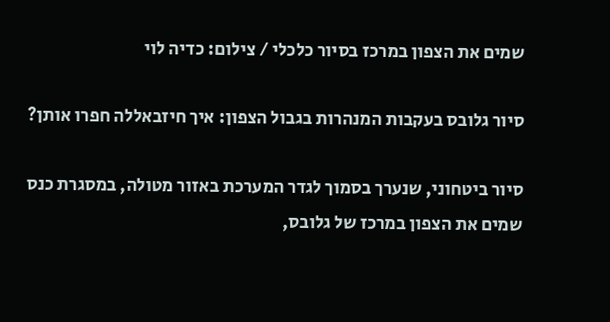שמים את הצפון במרכז בסיור כלכלי / צילום: כדיה לוי

סיור גלובס בעקבות המנהרות בגבול הצפון: איך חיזבאללה חפרו אותן?

סיור ביטחוני, שנערך בסמוך לגדר המערכת באזור מטולה, במסגרת כנס שמים את הצפון במרכז של גלובס,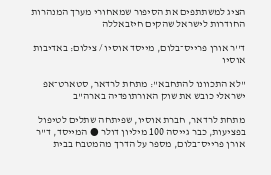הציג למשתתפים את הסיפור שמאחורי מערך המנהרות החודרות לישראל שהקים חיזבאללה

ד''ר אורן פרייס־בלום, מייסד אוסיו / צילום: באדיבות אוסיו

"לא התכוונו להתחבא": מתחת לרדאר, סטארט־אפ ישראלי כובש את שוק האורתופדיה בארה"ב

מתחת לרדאר, חברת אוסיו, שפיתחה שתלים לטיפול בפציעות, כבר גייסה 100 מיליון דולר ● המייסד, ד"ר אורן פרייס־בלום, מספר על הדרך מהמטבח בבית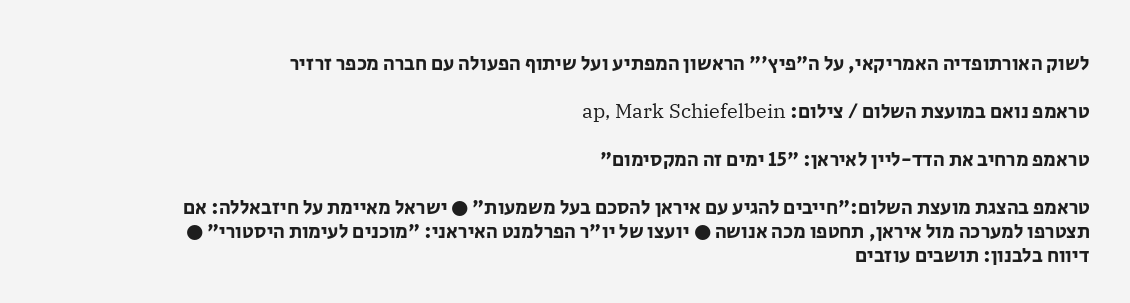לשוק האורתופדיה האמריקאי, על ה"פיץ'" הראשון המפתיע ועל שיתוף הפעולה עם חברה מכפר זרזיר

טראמפ נואם במועצת השלום / צילום: ap, Mark Schiefelbein

טראמפ מרחיב את הדד-ליין לאיראן: "15 ימים זה המקסימום"

טראמפ בהצגת מועצת השלום:"חייבים להגיע עם איראן להסכם בעל משמעות" ● ישראל מאיימת על חיזבאללה: אם תצטרפו למערכה מול איראן, תחטפו מכה אנושה ● יועצו של יו"ר הפרלמנט האיראני: "מוכנים לעימות היסטורי" ● דיווח בלבנון: תושבים עוזבים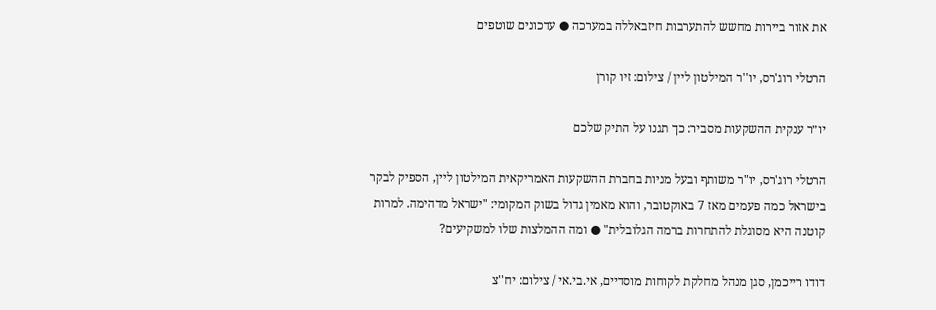את אזור ביירות מחשש להתערבות חיזבאללה במערכה ● עדכונים שוטפים

הרטלי רוג'רס, יו''ר המילטון ליין / צילום: זיו קורן

יו״ר ענקית ההשקעות מסביר: כך תגנו על התיק שלכם

הרטלי רוג'רס, יו"ר משותף ובעל מניות בחברת ההשקעות האמריקאית המילטון ליין, הספיק לבקר בישראל כמה פעמים מאז 7 באוקטובר, והוא מאמין גדול בשוק המקומי: "ישראל מדהימה. למרות קוטנה היא מסוגלת להתחרות ברמה הגלובלית" ● ומה ההמלצות שלו למשקיעים?

דודו רייכמן, סגן מנהל מחלקת לקוחות מוסדיים, אי.בי.אי / צילום: יח''צ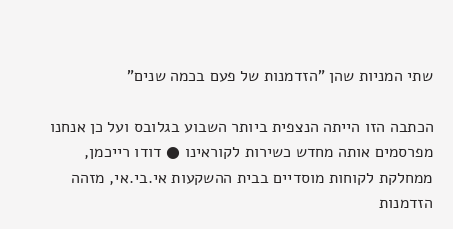שתי המניות שהן "הזדמנות של פעם בכמה שנים"

הכתבה הזו הייתה הנצפית ביותר השבוע בגלובס ועל כן אנחנו מפרסמים אותה מחדש כשירות לקוראינו ● דודו רייכמן, ממחלקת לקוחות מוסדיים בבית ההשקעות אי.בי.אי, מזהה הזדמנות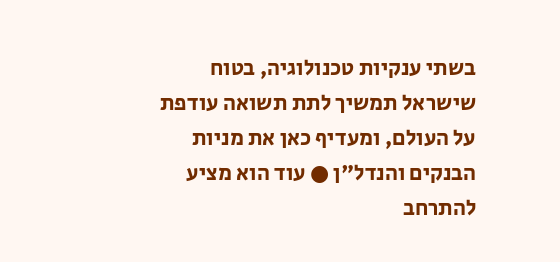בשתי ענקיות טכנולוגיה, בטוח שישראל תמשיך לתת תשואה עודפת על העולם, ומעדיף כאן את מניות הבנקים והנדל"ן ● עוד הוא מציע להתרחב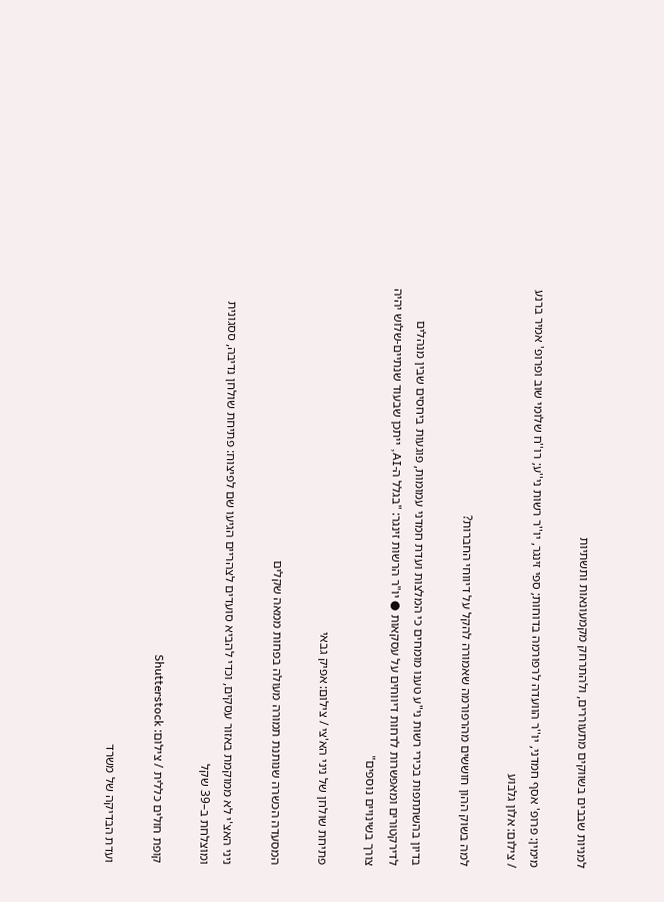למניות שבבים בשווקים מתעוררים, ולהתרחק מקמעונאות ותשתיות

מימין: פרופ' אסף חמדני, יו''ר הוועדה לרפורמה בדוחות; ספי זינגר, יו''ר רשות ני''ע; רו''ח שלומי שוב ופרופ' אמיר ברנע / צילום: אלון גלבוע

למה בשוק ההון חוששים מהרפורמה שאמורה להקל על דיווחי החברות?

בדיון בהשתתפות בכירי רשות ני"ע טענו מומחים כי המלצות ועדת חמדני עמומות, פוגעות ביחסים שבין מנהלים לדירקטורים ומאפשרות לדחות דיווחים על עסקאות ● יו"ר הרשות זינגר: "בגלל ה-AI, ייתכן שבעוד שנתיים-שלוש יהיה צורך בשינויים נוספים"

פתיחת שולחן של ניני הא'צי / צילום: אפיק גבאי

המסעדה הכשרה שנותנת תמורה מעולה בפחות ממאה שקלים

ניני האצ'י לא ממוקמת באזור עסקים, וכדי להביא סועדים לצהריים הגיעו שם לפיצוח: פתיחת שולחן נדיבה, ססגונית ומוצלחת ב–39 שקל

קופת חולים כללית / צילום: Shutterstock

ועדת הבדיקה של משרד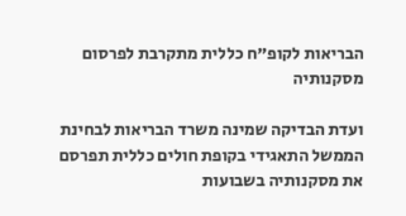הבריאות לקופ"ח כללית מתקרבת לפרסום מסקנותיה

ועדת הבדיקה שמינה משרד הבריאות לבחינת הממשל התאגידי בקופת חולים כללית תפרסם את מסקנותיה בשבועות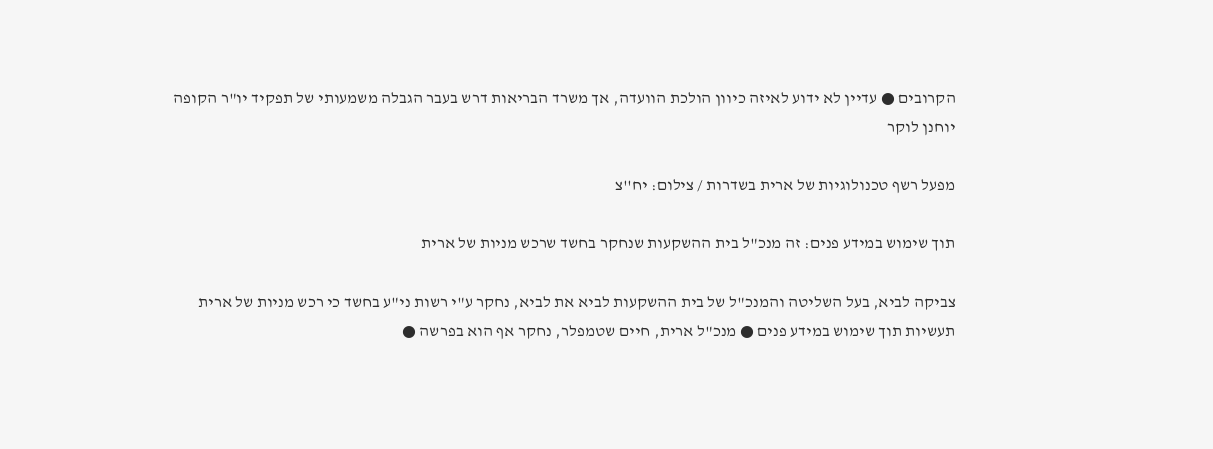הקרובים ● עדיין לא ידוע לאיזה כיוון הולכת הוועדה, אך משרד הבריאות דרש בעבר הגבלה משמעותי של תפקיד יו"ר הקופה יוחנן לוקר

מפעל רשף טכנולוגיות של ארית בשדרות / צילום: יח''צ

תוך שימוש במידע פנים: זה מנכ"ל בית ההשקעות שנחקר בחשד שרכש מניות של ארית

צביקה לביא, בעל השליטה והמנכ"ל של בית ההשקעות לביא את לביא, נחקר ע"י רשות ני"ע בחשד כי רכש מניות של ארית תעשיות תוך שימוש במידע פנים ● מנכ"ל ארית, חיים שטמפלר, נחקר אף הוא בפרשה ●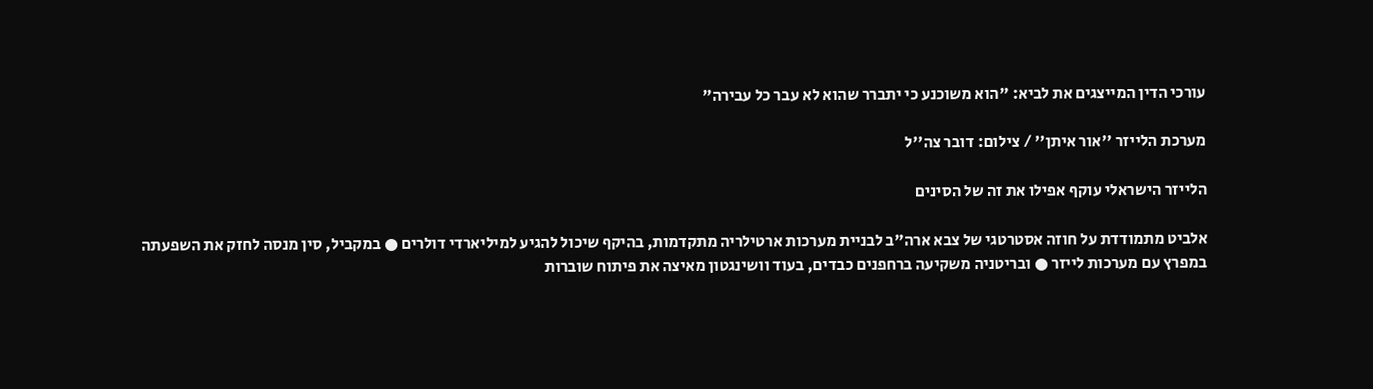עורכי הדין המייצגים את לביא: "הוא משוכנע כי יתברר שהוא לא עבר כל עבירה"

מערכת הלייזר ''אור איתן'' / צילום: דובר צה''ל

הלייזר הישראלי עוקף אפילו את זה של הסינים

אלביט מתמודדת על חוזה אסטרטגי של צבא ארה"ב לבניית מערכות ארטילריה מתקדמות, בהיקף שיכול להגיע למיליארדי דולרים ● במקביל, סין מנסה לחזק את השפעתה במפרץ עם מערכות לייזר ● ובריטניה משקיעה ברחפנים כבדים, בעוד וושינגטון מאיצה את פיתוח שוברות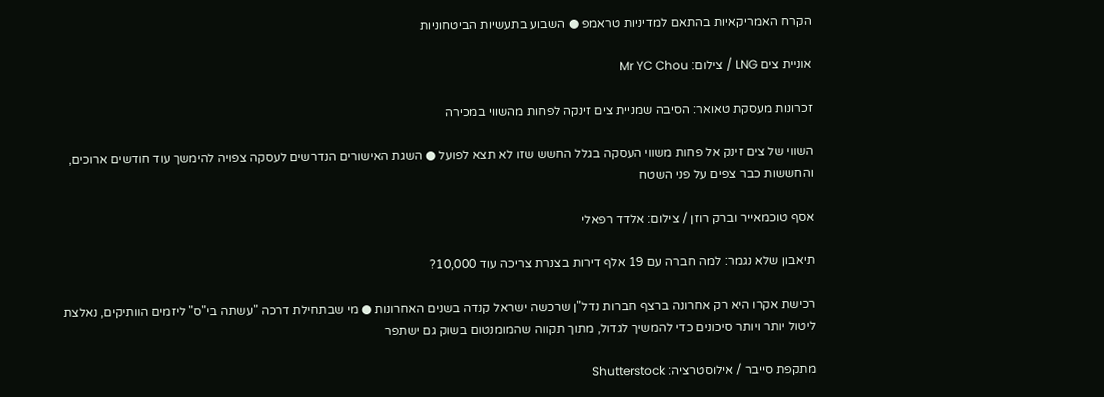הקרח האמריקאיות בהתאם למדיניות טראמפ ● השבוע בתעשיות הביטחוניות

אוניית צים LNG / צילום: Mr YC Chou

זכרונות מעסקת טאואר: הסיבה שמניית צים זינקה לפחות מהשווי במכירה

השווי של צים זינק אל פחות משווי העסקה בגלל החשש שזו לא תצא לפועל ● השגת האישורים הנדרשים לעסקה צפויה להימשך עוד חודשים ארוכים, והחששות כבר צפים על פני השטח

אסף טוכמאייר וברק רוזן / צילום: אלדד רפאלי

תיאבון שלא נגמר: למה חברה עם 19 אלף דירות בצנרת צריכה עוד 10,000?

רכישת אקרו היא רק אחרונה ברצף חברות נדל"ן שרכשה ישראל קנדה בשנים האחרונות ● מי שבתחילת דרכה "עשתה בי"ס" ליזמים הוותיקים, נאלצת ליטול יותר ויותר סיכונים כדי להמשיך לגדול, מתוך תקווה שהמומנטום בשוק גם ישתפר

מתקפת סייבר / אילוסטרציה: Shutterstock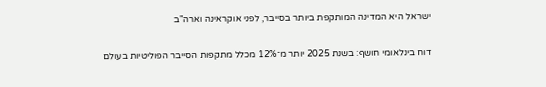ישראל היא המדינה המותקפת ביותר בסייבר, לפני אוקראינה וארה"ב

דוח בינלאומי חושף: בשנת 2025 יותר מ־12% מכלל מתקפות הסייבר הפוליטיות בעולם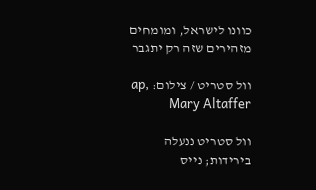כוונו לישראל, ומומחים מזהירים שזה רק יתגבר

וול סטריט / צילום: ap, Mary Altaffer

וול סטריט ננעלה בירידות; נייס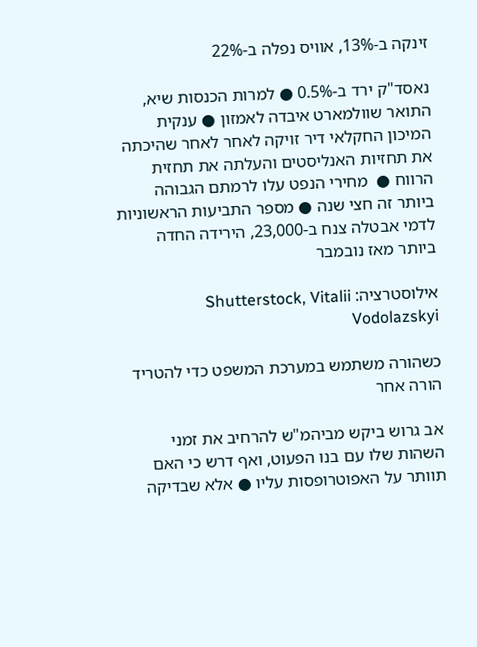זינקה ב-13%, אוויס נפלה ב-22%

נאסד"ק ירד ב-0.5% ● למרות הכנסות שיא, התואר שוולמארט איבדה לאמזון ● ענקית המיכון החקלאי דיר זויקה לאחר לאחר שהיכתה את תחזיות האנליסטים והעלתה את תחזית הרווח ●  מחירי הנפט עלו לרמתם הגבוהה ביותר זה חצי שנה ● מספר התביעות הראשוניות לדמי אבטלה צנח ב-23,000, הירידה החדה ביותר מאז נובמבר

אילוסטרציה: Shutterstock, Vitalii Vodolazskyi

כשהורה משתמש במערכת המשפט כדי להטריד הורה אחר

אב גרוש ביקש מביהמ"ש להרחיב את זמני השהות שלו עם בנו הפעוט, ואף דרש כי האם תוותר על האפוטרופסות עליו ● אלא שבדיקה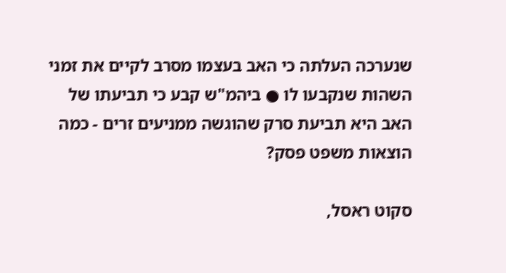שנערכה העלתה כי האב בעצמו מסרב לקיים את זמני השהות שנקבעו לו ● ביהמ"ש קבע כי תביעתו של האב היא תביעת סרק שהוגשה ממניעים זרים - כמה הוצאות משפט פסק?

סקוט ראסל,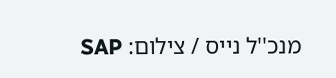מנכ''ל נייס / צילום: SAP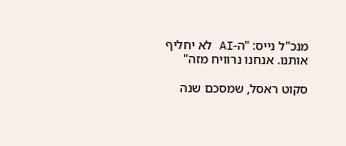מנכ"ל נייס: "ה-AI לא יחליף אותנו. אנחנו נרוויח מזה"

סקוט ראסל, שמסכם שנה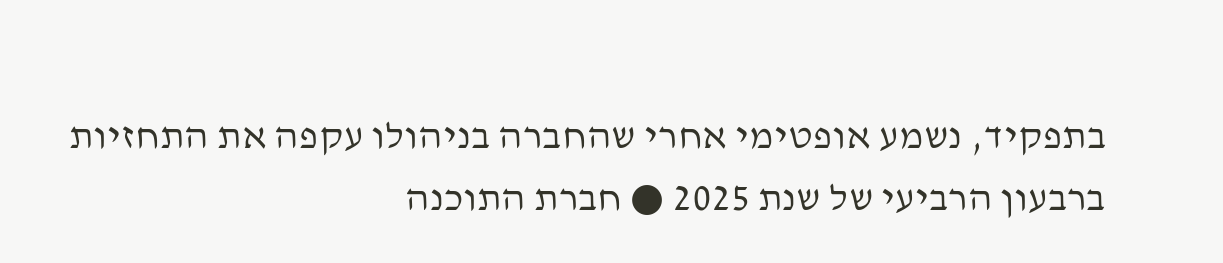בתפקיד, נשמע אופטימי אחרי שהחברה בניהולו עקפה את התחזיות ברבעון הרביעי של שנת 2025 ● חברת התוכנה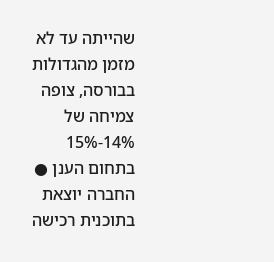שהייתה עד לא מזמן מהגדולות בבורסה, צופה צמיחה של 14%-15% בתחום הענן ● החברה יוצאת בתוכנית רכישה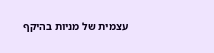עצמית של מניות בהיקף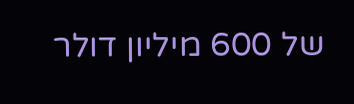של 600 מיליון דולר